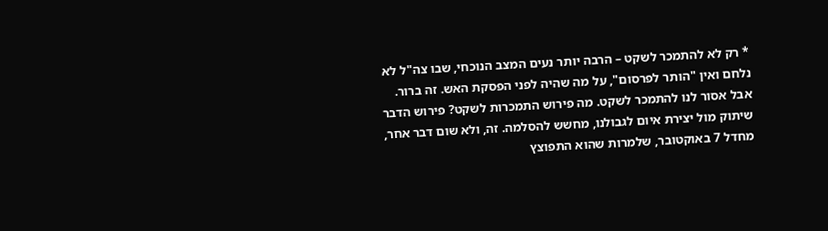* רק לא להתמכר לשקט – הרבה יותר נעים המצב הנוכחי, שבו צה"ל לא נלחם ואין "הותר לפרסום", על מה שהיה לפני הפסקת האש. זה ברור.
אבל אסור לנו להתמכר לשקט. מה פירוש התמכרות לשקט? פירוש הדבר שיתוק מול יצירת איום לגבולנו, מחשש להסלמה. זה, ולא שום דבר אחר, מחדל 7 באוקטובר, שלמרות שהוא התפוצץ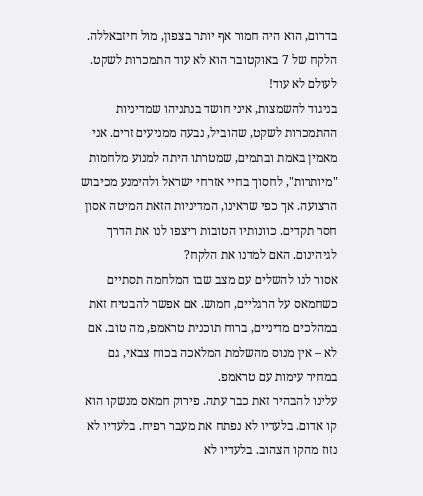בדרום, הוא היה חמור אף יותר בצפון, מול חיזבאללה. הלקח של 7 באוקטובר הוא לא עוד התמכרות לשקט. לעולם לא עוד!
בניגוד להשמצות, איני חושד בנתניהו שמדיניות ההתמכרות לשקט, שהוביל, נבעה ממניעים זרים. אני מאמין באמת ובתמים, שמטרתו היתה למנוע מלחמות "מיותרות", לחסוך בחיי אזרחי ישראל ולהימנע מכיבוש הרצועה. אך כפי שראינו, המדיניות הזאת המיטה אסון חסר תקדים. כוונותיו הטובות ריצפו לנו את הדרך לגיהינום. האם למדנו את הלקח?
אסור לנו להשלים עם מצב שבו המלחמה תסתיים כשחמאס על הרגליים, חמוש. אם אפשר להבטיח זאת במהלכים מדיניים, ברוח תוכנית טראמפ, מה טוב. אם לא – אין מנוס מהשלמת המלאכה בכוח צבאי, גם במחיר עימות עם טראמפ.
עלינו להבהיר זאת כבר עתה. פירוק חמאס מנשקו הוא קו אדום. בלעדיו לא נפתח את מעבר רפיח. בלעדיו לא נזוז מהקו הצהוב. בלעדיו לא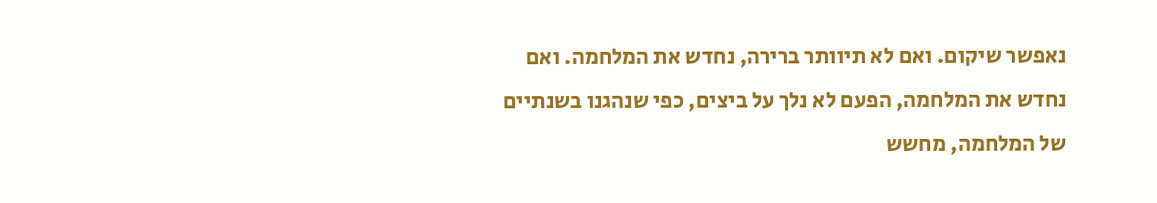נאפשר שיקום. ואם לא תיוותר ברירה, נחדש את המלחמה. ואם נחדש את המלחמה, הפעם לא נלך על ביצים, כפי שנהגנו בשנתיים של המלחמה, מחשש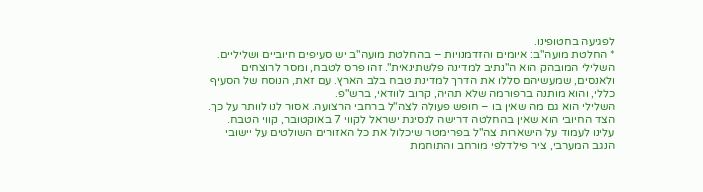לפגיעה בחטופינו.
* החלטת מועה"ב: איומים והזדמנויות – בהחלטת מועה"ב יש סעיפים חיוביים ושליליים.
השלילי המובהק הוא ה"נתיב למדינה פלשתינאית". זהו פרס לטבח, ומסר לרוצחים ולאנסים, שמעשיהם סללו את הדרך למדינת טבח בלב הארץ. עם זאת, הנוסח של הסעיף כללי, והוא מותנה ברפורמה שלא תהיה, קרוב לוודאי, ברש"פ.
השלילי הוא גם מה שאין בו – חופש פעולה לצה"ל ברחבי הרצועה. אסור לנו לוותר על כך.
הצד החיובי הוא שאין בהחלטה דרישה לנסיגת ישראל לקווי 7 באוקטובר, קווי הטבח. עלינו לעמוד על הישארות צה"ל בפרימטר שיכלול את כל האזורים השולטים על יישובי הנגב המערבי, ציר פילדלפי מורחב והתוחמת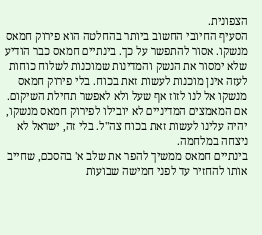הצפונית.
הסעיף החיובי החשוב ביותר בהחלטה הוא פירוק חמאס מנשקו. אסור להתפשר על כך. בינתיים חמאס כבר הודיע שלא ימסור את הנשק והמדינות שמוכנות לשלוח כוחות לעזה אינן מוכנות לעשות זאת בכוח. בלי פירוק חמאס מנשקו אל לנו לזוז אף שעל ולא לאפשר תחילת השיקום. אם המאמצים המדיניים לא יובילו לפירוק חמאס מנשקו, יהיה עלינו לעשות זאת בכוח צה"ל. בלי זה, ישראל לא ניצחה במלחמה.
בינתיים חמאס ממשיך להפר את שלב א' בהסכם, שחייב אותו להחזיר עד לפני חמישה שבועות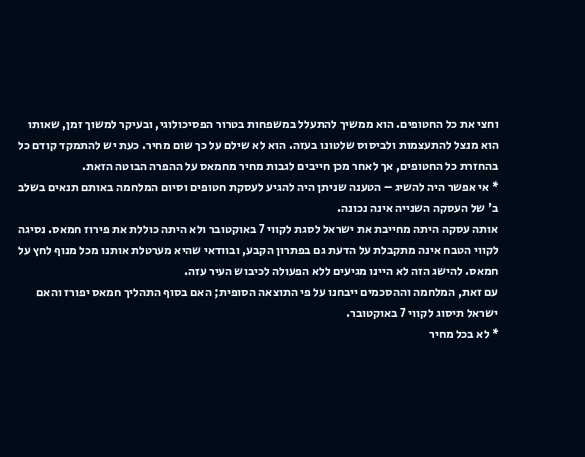וחצי את כל החטופים. הוא ממשיך להתעלל במשפחות בטרור הפסיכולוגי, ובעיקר למשוך זמן, שאותו הוא מנצל להתעצמות ולביסוס שלטונו בעזה. הוא לא שילם על כך שום מחיר. כעת יש להתמקד קודם כל בהחזרת כל החטופים, אך לאחר מכן חייבים לגבות מחיר מחמאס על ההפרה הבוטה הזאת.
* אי אפשר היה להשיג – הטענה שניתן היה להגיע לעסקת חטופים וסיום המלחמה באותם תנאים בשלב ב' של העסקה השנייה אינה נכונה.
אותה עסקה היתה מחייבת את ישראל לסגת לקווי 7 באוקטובר ולא היתה כוללת את פירוז חמאס. נסיגה לקווי הטבח אינה מתקבלת על הדעת גם בפתרון הקבע, ובוודאי שהיא מערטלת אותנו מכל מנוף לחץ על חמאס. להישג הזה לא היינו מגיעים ללא הפעולה לכיבוש העיר עזה.
עם זאת, המלחמה וההסכמים ייבחנו על פי התוצאה הסופית; האם בסוף התהליך חמאס יפורז והאם ישראל תיסוג לקווי 7 באוקטובר.
* לא בכל מחיר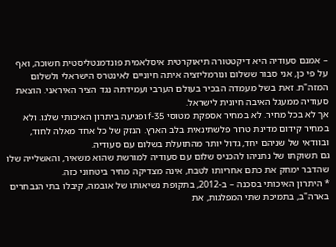– אמנם סעודיה היא דיקטטורה תיאוקרטית איסלאמית פונדמנטליסטית חשוכה, ואף על פי כן, אני סבור ששלום ונורמליזציה איתה חיוניים לאינטרס הישראלי ולשלום המזה"ת. זאת בשל מעמדה הבכיר בעולם הערבי ועמידתה נגד הציר האיראני. הוצאת סעודיה ממעגל האיבה חיונית לישראל.
אך לא בכל מחיר. לא במחיר אספקת מטוסי f-35 ופגיעה ביתרון האיכותי שלנו. ולא במחיר קידום מדינת טרור פלשתינאית בלב הארץ. הנזק של כל אחד מאלה לחוד, ובוודאי של שניהם יחד, גדול יותר מהתועלת בשלום עם סעודיה.
גם תשוקתו של נתניהו להכניס שלום עם סעודיה למורשת שהוא משאיר, והאשלייה שלו שהדבר ימחק את כתם אחריותו לטבח, אינה מצדיקה מחיר ביטחוני כזה.
* היתרון האיכותי בסכנה – ב-2012, בתקופת נשיאותו של אובמה, קיבלו בתי הנבחרים בארה"ב, בתמיכת שתי המפלגות, את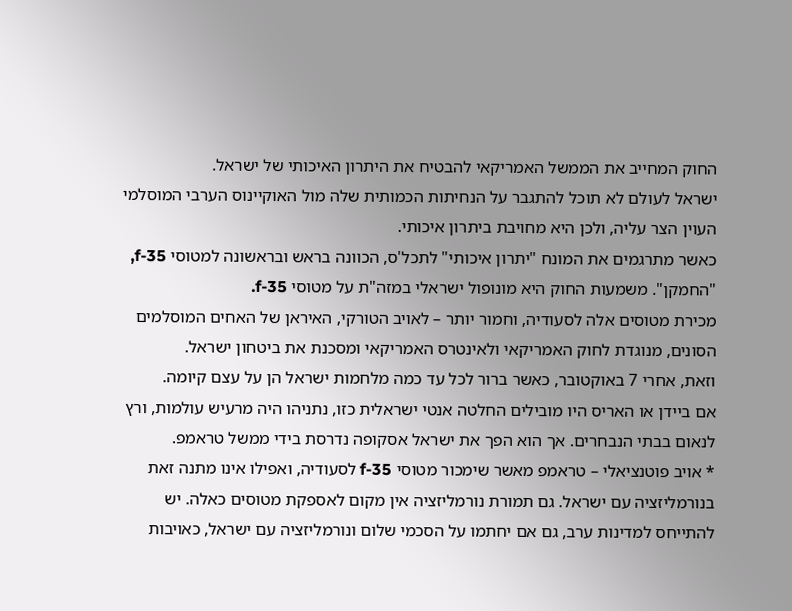החוק המחייב את הממשל האמריקאי להבטיח את היתרון האיכותי של ישראל.
ישראל לעולם לא תוכל להתגבר על הנחיתות הכמותית שלה מול האוקיינוס הערבי המוסלמי העוין הצר עליה, ולכן היא מחויבת ביתרון איכותי.
כאשר מתרגמים את המונח "יתרון איכותי" לתכל'ס, הכוונה בראש ובראשונה למטוסי f-35, "החמקן". משמעות החוק היא מונופול ישראלי במזה"ת על מטוסי f-35.
מכירת מטוסים אלה לסעודיה, וחמור יותר – לאויב הטורקי, האיראן של האחים המוסלמים הסונים, מנוגדת לחוק האמריקאי ולאינטרס האמריקאי ומסכנת את ביטחון ישראל.
וזאת, אחרי 7 באוקטובר, כאשר ברור לכל עד כמה מלחמות ישראל הן על עצם קיומה.
אם ביידן או האריס היו מובילים החלטה אנטי ישראלית כזו, נתניהו היה מרעיש עולמות, ורץ לנאום בבתי הנבחרים. אך הוא הפך את ישראל אסקופה נדרסת בידי ממשל טראמפ.
* אויב פוטנציאלי – טראמפ מאשר שימכור מטוסי f-35 לסעודיה, ואפילו אינו מתנה זאת בנורמליזציה עם ישראל. גם תמורת נורמליזציה אין מקום לאספקת מטוסים כאלה. יש להתייחס למדינות ערב, גם אם יחתמו על הסכמי שלום ונורמליזציה עם ישראל, כאויבות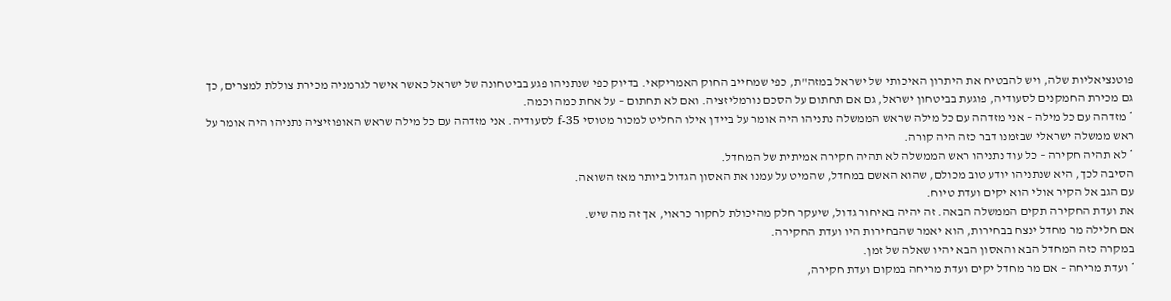פוטנציאליות שלה, ויש להבטיח את היתרון האיכותי של ישראל במזה"ת, כפי שמחייב החוק האמריקאי. בדיוק כפי שנתניהו פגע בביטחונה של ישראל כאשר אישר לגרמניה מכירת צוללת למצרים, כך גם מכירת החמקנים לסעודיה, פוגעת בביטחון ישראל, גם אם תחתום על הסכם נורמליזציה. ואם לא תחתום – על אחת כמה וכמה.
* מזדהה עם כל מילה – אני מזדהה עם כל מילה שראש הממשלה נתניהו היה אומר על ביידן אילו החליט למכור מטוסי f-35 לסעודיה. אני מזדהה עם כל מילה שראש האופוזיציה נתניהו היה אומר על ראש ממשלה ישראלי שבזמנו דבר כזה היה קורה.
* לא תהיה חקירה – כל עוד נתניהו ראש הממשלה לא תהיה חקירה אמיתית של המחדל.
הסיבה לכך, היא שנתניהו יודע טוב מכולם, שהוא האשם במחדל, שהמיט על עמנו את האסון הגדול ביותר מאז השואה.
עם הגב אל הקיר אולי הוא יקים ועדת טיוח.
את ועדת החקירה תקים הממשלה הבאה. זה יהיה באיחור גדול, שיעקר חלק מהיכולת לחקור כראוי, אך זה מה שיש.
אם חלילה מר מחדל ינצח בבחירות, הוא יאמר שהבחירות היו ועדת החקירה.
במקרה כזה המחדל הבא והאסון הבא יהיו שאלה של זמן.
* ועדת מריחה – אם מר מחדל יקים ועדת מריחה במקום ועדת חקירה,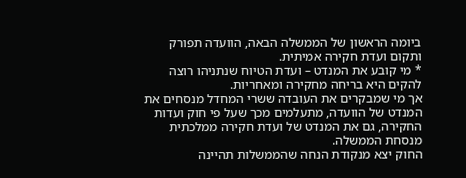ביומה הראשון של הממשלה הבאה, הוועדה תפורק ותקום ועדת חקירה אמיתית.
* מי קובע את המנדט – ועדת הטיוח שנתניהו רוצה להקים היא בריחה מחקירה ומאחריות.
אך מי שמבקרים את העובדה ששרי המחדל מנסחים את המנדט של הוועדה, מתעלמים מכך שעל פי חוק ועדות החקירה, גם את המנדט של ועדת חקירה ממלכתית מנסחת הממשלה.
החוק יצא מנקודת הנחה שהממשלות תהיינה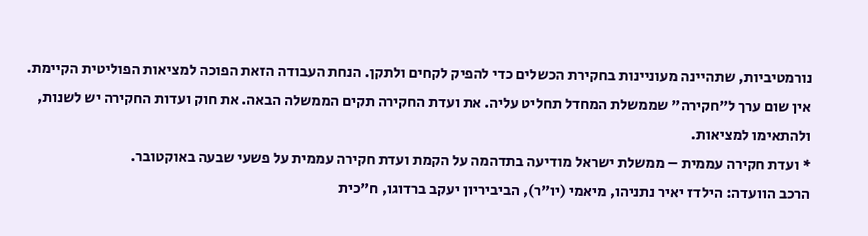נורמטיביות, שתהיינה מעוניינות בחקירת הכשלים כדי להפיק לקחים ולתקן. הנחת העבודה הזאת הפוכה למציאות הפוליטית הקיימת.
אין שום ערך ל"חקירה" שממשלת המחדל תחליט עליה. את ועדת החקירה תקים הממשלה הבאה. את חוק ועדות החקירה יש לשנות, ולהתאימו למציאות.
* ועדת חקירה עממית – ממשלת ישראל מודיעה בתדהמה על הקמת ועדת חקירה עממית על פשעי שבעה באוקטובר.
הרכב הוועדה: הילדז יאיר נתניהו, מיאמי (יו"ר), הביביריון יעקב ברדוגו, ח"כית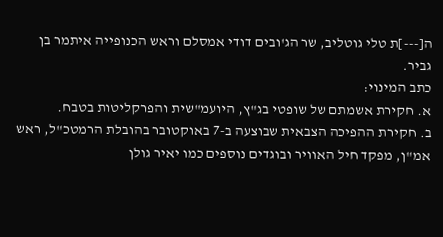ה[---]ת טלי גוטליב, שר הג'ובים דודי אמסלם וראש הכנופייה איתמר בן גביר.
כתב המינוי:
א. חקירת אשמתם של שופטי בג"ץ, היועמ"שית והפרקליטות בטבח.
ב. חקירת ההפיכה הצבאית שבוצעה ב-7 באוקטובר בהובלת הרמטכ"ל, ראש אמ"ן, מפקד חיל האוויר ובוגדים נוספים כמו יאיר גולן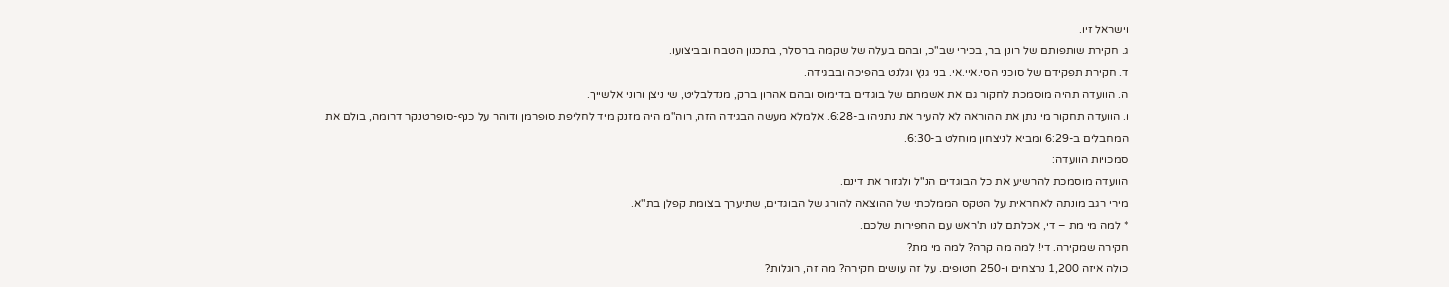וישראל זיו.
ג. חקירת שותפותם של רונן בר, בכירי שב"כ, ובהם בעלה של שקמה ברסלר, בתכנון הטבח ובביצועו.
ד. חקירת תפקידם של סוכני הסי.איי.אי. בני גנץ וגלנט בהפיכה ובבגידה.
ה. הוועדה תהיה מוסמכת לחקור גם את אשמתם של בוגדים בדימוס ובהם אהרון ברק, מנדלבליט, שי ניצן ורוני אלשייך.
ו. הוועדה תחקור מי נתן את ההוראה לא להעיר את נתניהו ב-6:28. אלמלא מעשה הבגידה הזה, רוה"מ היה מזנק מיד לחליפת סופרמן ודוהר על כנף-סופרטנקר דרומה, בולם את המחבלים ב-6:29 ומביא לניצחון מוחלט ב-6:30.
סמכויות הוועדה:
הוועדה מוסמכת להרשיע את כל הבוגדים הנ"ל ולגזור את דינם.
מירי רגב מונתה לאחראית על הטקס הממלכתי של ההוצאה להורג של הבוגדים, שתיערך בצומת קפלן בת"א.
* למה מי מת – די, אכלתם לנו ת'ראש עם החפירות שלכם.
חקירה שמקירה. די! למה מה קרה? למה מי מת?
כולה איזה 1,200 נרצחים ו-250 חטופים. על זה עושים חקירה? מה זה, רוגלות?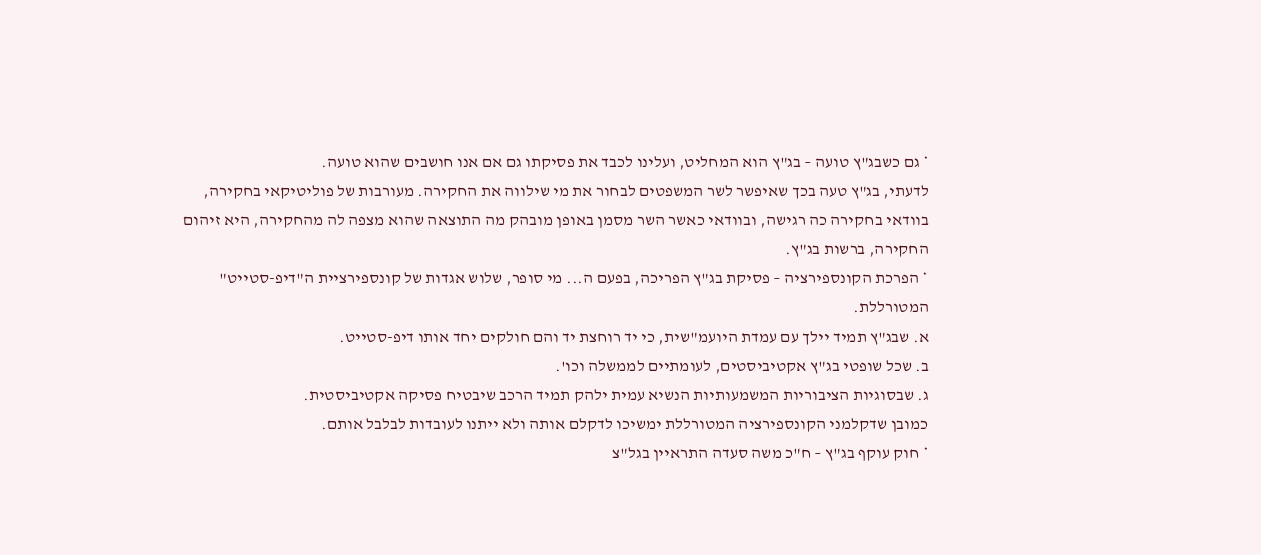* גם כשבג"ץ טועה – בג"ץ הוא המחליט, ועלינו לכבד את פסיקתו גם אם אנו חושבים שהוא טועה.
לדעתי, בג"ץ טעה בכך שאיפשר לשר המשפטים לבחור את מי שילווה את החקירה. מעורבות של פוליטיקאי בחקירה, בוודאי בחקירה כה רגישה, ובוודאי כאשר השר מסמן באופן מובהק מה התוצאה שהוא מצפה לה מהחקירה, היא זיהום החקירה, ברשות בג"ץ.
* הפרכת הקונספירציה – פסיקת בג"ץ הפריכה, בפעם ה... מי סופר, שלוש אגדות של קונספירציית ה"דיפ-סטייט" המטורללת.
א. שבג"ץ תמיד יילך עם עמדת היועמ"שית, כי יד רוחצת יד והם חולקים יחד אותו דיפ-סטייט.
ב. שכל שופטי בג"ץ אקטיביסטים, לעומתיים לממשלה וכו'.
ג. שבסוגיות הציבוריות המשמעותיות הנשיא עמית ילהק תמיד הרכב שיבטיח פסיקה אקטיביסטית.
כמובן שדקלמני הקונספירציה המטורללת ימשיכו לדקלם אותה ולא ייתנו לעובדות לבלבל אותם.
* חוק עוקף בג"ץ – ח"כ משה סעדה התראיין בגל"צ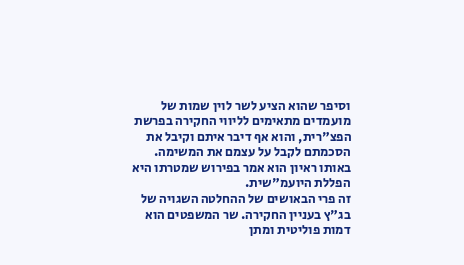וסיפר שהוא הציע לשר לוין שמות של מועמדים מתאימים לליווי החקירה בפרשת הפצ"רית, והוא אף דיבר איתם וקיבל את הסכמתם לקבל על עצמם את המשימה. באותו ראיון הוא אמר בפירוש שמטרתו היא הפללת היועמ"שית.
זה פרי הבאושים של ההחלטה השגויה של בג"ץ בעניין החקירה. שר המשפטים הוא דמות פוליטית ומתן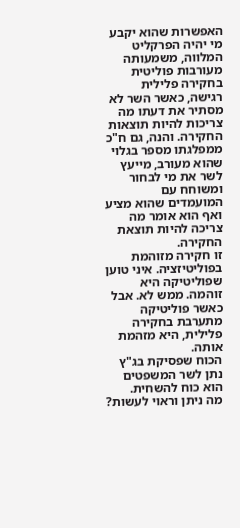האפשרות שהוא יקבע מי יהיה הפרקליט המלווה, משמעותה מעורבות פוליטית בחקירה פלילית רגישה, כאשר השר לא מסתיר את דעתו מה צריכות להיות תוצאות החקירה. והנה, גם ח"כ ממפלגתו מספר בגלוי שהוא מעורב, מייעץ לשר את מי לבחור ומשוחח עם המועמדים שהוא מציע ואף הוא אומר מה צריכה להיות תוצאת החקירה.
זו חקירה מזוהמת בפוליטיזציה. איני טוען שפוליטיקה היא זוהמה. ממש לא. אבל כאשר פוליטיקה מתערבת בחקירה פלילית, היא מזהמת אותה.
הכוח שפסיקת בג"ץ נתן לשר המשפטים הוא כוח להשחית.
מה ניתן וראוי לעשות?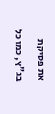את פסיקת בג"ץ, כמו כל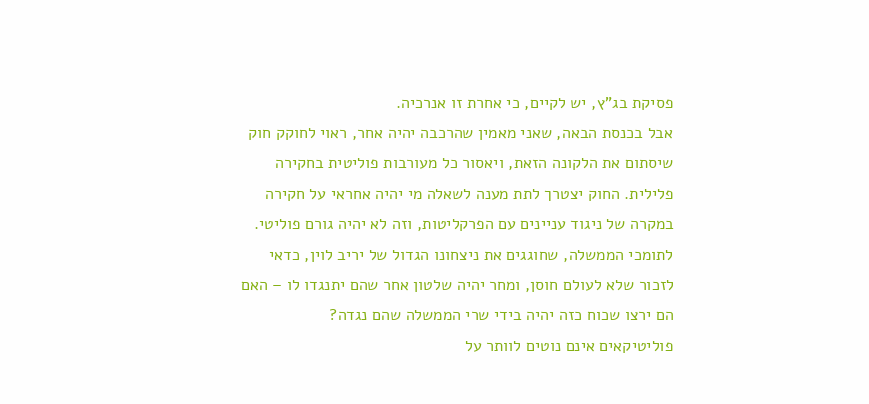פסיקת בג"ץ, יש לקיים, כי אחרת זו אנרכיה.
אבל בכנסת הבאה, שאני מאמין שהרכבה יהיה אחר, ראוי לחוקק חוק שיסתום את הלקונה הזאת, ויאסור כל מעורבות פוליטית בחקירה פלילית. החוק יצטרך לתת מענה לשאלה מי יהיה אחראי על חקירה במקרה של ניגוד עניינים עם הפרקליטות, וזה לא יהיה גורם פוליטי.
לתומכי הממשלה, שחוגגים את ניצחונו הגדול של יריב לוין, כדאי לזכור שלא לעולם חוסן, ומחר יהיה שלטון אחר שהם יתנגדו לו – האם הם ירצו שכוח כזה יהיה בידי שרי הממשלה שהם נגדה?
פוליטיקאים אינם נוטים לוותר על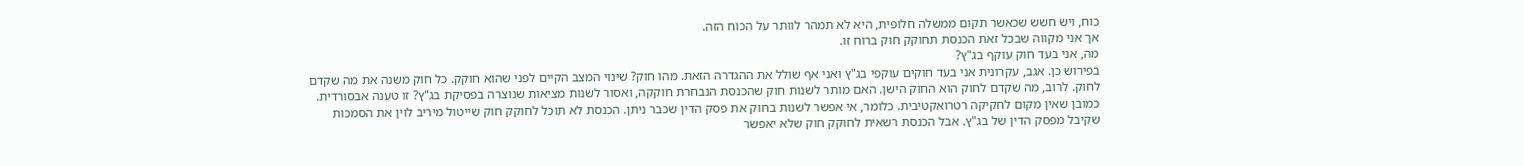כוח, ויש חשש שכאשר תקום ממשלה חלופית, היא לא תמהר לוותר על הכוח הזה.
אך אני מקווה שבכל זאת הכנסת תחוקק חוק ברוח זו.
מה, אני בעד חוק עוקף בג"ץ?
בפירוש כן. אגב, עקרונית אני בעד חוקים עוקפי בג"ץ ואני אף שולל את ההגדרה הזאת. מהו חוק? שינוי המצב הקיים לפני שהוא חוקק. כל חוק משנה את מה שקדם לחוק. לרוב, מה שקדם לחוק הוא החוק הישן. האם מותר לשנות חוק שהכנסת הנבחרת חוקקה, ואסור לשנות מציאות שנוצרה בפסיקת בג"ץ? זו טענה אבסורדית.
כמובן שאין מקום לחקיקה רטרואקטיבית. כלומר, אי אפשר לשנות בחוק את פסק הדין שכבר ניתן. הכנסת לא תוכל לחוקק חוק שייטול מיריב לוין את הסמכות שקיבל מפסק הדין של בג"ץ. אבל הכנסת רשאית לחוקק חוק שלא יאפשר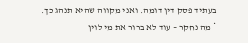בעתיד פסק דין דומה. ואני מקווה שהיא תנהג כך.
* מה נחקר – עוד לא ברור את מי לוין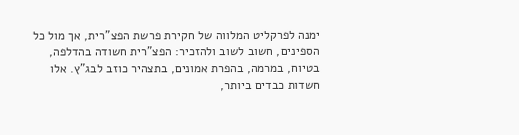ימנה לפרקליט המלווה של חקירת פרשת הפצ"רית, אך מול כל הספינים, חשוב לשוב ולהזכיר: הפצ"רית חשודה בהדלפה, בטיוח, במרמה, בהפרת אמונים, בתצהיר כוזב לבג"ץ. אלו חשדות כבדים ביותר,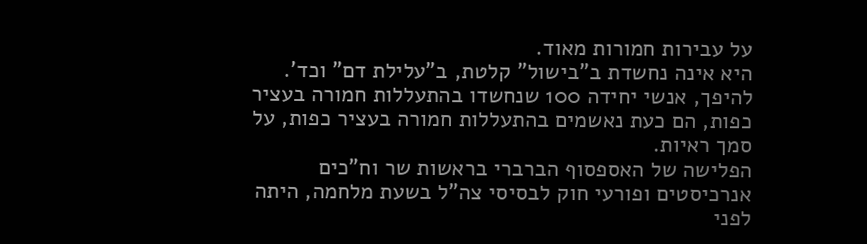על עבירות חמורות מאוד.
היא אינה נחשדת ב"בישול" קלטת, ב"עלילת דם" וכד'. להיפך, אנשי יחידה 100 שנחשדו בהתעללות חמורה בעציר כפות, הם כעת נאשמים בהתעללות חמורה בעציר כפות, על סמך ראיות.
הפלישה של האספסוף הברברי בראשות שר וח"כים אנרכיסטים ופורעי חוק לבסיסי צה"ל בשעת מלחמה, היתה לפני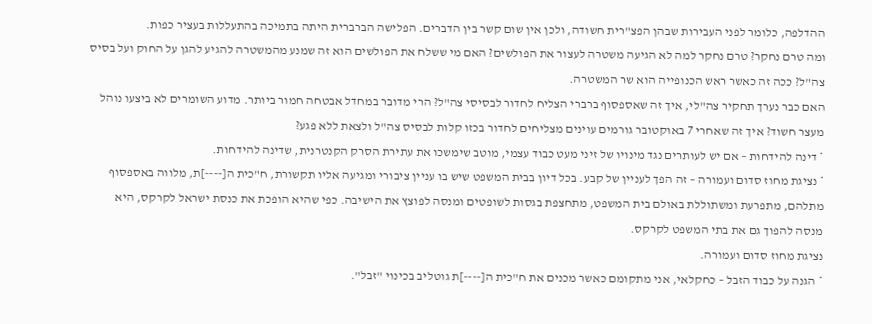ההדלפה, כלומר לפני העבירות שבהן הפצ"רית חשודה, ולכן אין שום קשר בין הדברים. הפלישה הברברית היתה בתמיכה בהתעללות בעציר כפות.
ומה טרם נחקר? טרם נחקר למה לא הגיעה משטרה לעצור את הפולשים? האם מי ששלח את הפולשים הוא זה שמנע מהמשטרה להגיע להגן על החוק ועל בסיס צה"ל? ככה זה כאשר ראש הכנופייה הוא שר המשטרה.
האם כבר נערך תחקיר צה"לי, איך זה שאספסוף ברברי הצליח לחדור לבסיסי צה"ל? הרי מדובר במחדל אבטחה חמור ביותר. מדוע השומרים לא ביצעו נוהל מעצר חשוד? איך זה שאחרי 7 באוקטובר גורמים עוינים מצליחים לחדור בכזו קלות לבסיס צה"ל ולצאת ללא פגע?
* דינה להידחות – אם יש לעותרים נגד מינויו של זיני מעט כבוד עצמי, מוטב שימשכו את עתירת הסרק הקנטרנית, שדינה להידחות.
* נציגת מחוז סדום ועמורה – זה הפך לעניין של קבע. בכל דיון בבית המשפט שיש בו עניין ציבורי ומגיעה אליו תקשורת, ח"כית ה[----]ת, מלווה באספסוף מתלהם, מתפרעת ומשתוללת באולם בית המשפט, מתחצפת בגסות לשופטים ומנסה לפוצץ את הישיבה. כפי שהיא הופכת את כנסת ישראל לקרקס, היא מנסה להפוך גם את בתי המשפט לקרקס.
נציגת מחוז סדום ועמורה.
* הגנה על כבוד הזבל – כחקלאי, אני מתקומם כאשר מכנים את ח"כית ה[----]ת גוטליב בכינוי "זבל".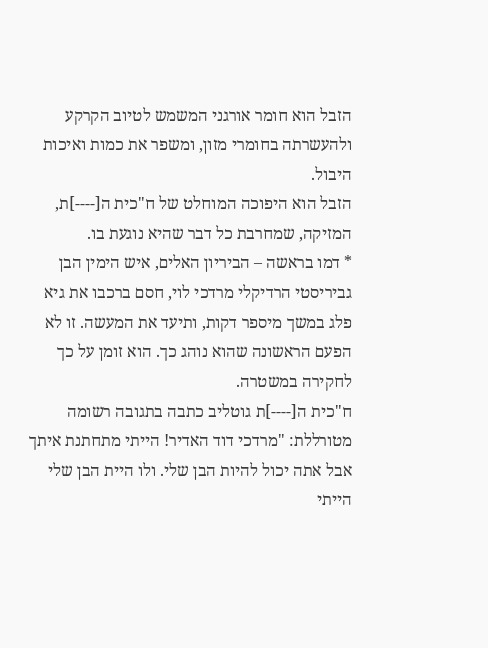הזבל הוא חומר אורגני המשמש לטיוב הקרקע ולהעשרתה בחומרי מזון, ומשפר את כמות ואיכות היבול.
הזבל הוא היפוכה המוחלט של ח"כית ה[----]ת, המזיקה, שמחרבת כל דבר שהיא נוגעת בו.
* דמו בראשה – הביריון האלים, איש הימין הבן גביריסטי הרדיקלי מרדכי לוי, חסם ברכבו את גיא פלג במשך מיספר דקות, ותיעד את המעשה. זו לא הפעם הראשונה שהוא נוהג כך. הוא זומן על כך לחקירה במשטרה.
ח"כית ה[----]ת גוטליב כתבה בתגובה רשומה מטורללת: "מרדכי דוד האדיר! הייתי מתחתנת איתך אבל אתה יכול להיות הבן שלי. ולו היית הבן שלי הייתי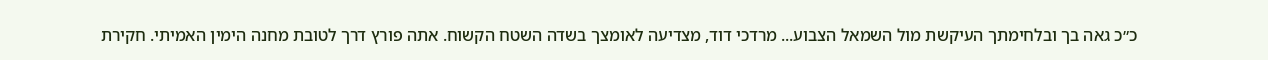כ״כ גאה בך ובלחימתך העיקשת מול השמאל הצבוע... מרדכי דוד, מצדיעה לאומצך בשדה השטח הקשוח. אתה פורץ דרך לטובת מחנה הימין האמיתי. חקירת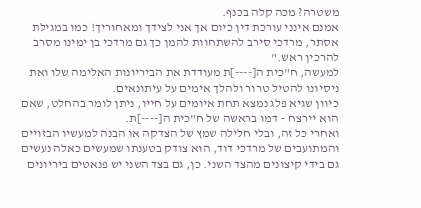משטרה? מכה קלה בכנף.
אמנם אינני עורכת דין כיום אך אני לצידך ומאחוריך! כמו במגילת אסתר, מרדכי סירב להשתחוות להמן כך גם מרדכי בן ימינו מסרב להרכין ראש."
למעשה, ח"כית ה[----]ת מעודדת את הביריונות האלימה שלו ואת ניסיונו להטיל טרור ולהלך אימים על עיתונאים.
כיוון שגיא פלג נמצא תחת איומים על חייו, ניתן לומר בהחלט, שאם הוא יירצח – דמו בראשה של ח"כית ה[----]ת.
ואחרי כל זה, ובלי חלילה שמץ של הצדקה או הבנה למעשיו הבזויים והמתועבים של מרדכי דוד, הוא צודק בטענתו שמעשים כאלה נעשים גם בידי קיצונים מהצד השני. כן, גם בצד השני יש פנאטים ביריונים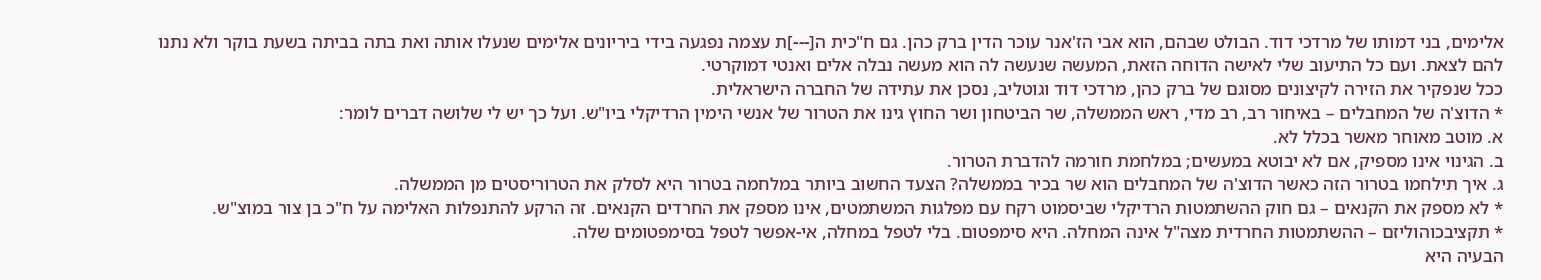אלימים, בני דמותו של מרדכי דוד. הבולט שבהם, הוא אבי הז'אנר עוכר הדין ברק כהן. גם ח"כית ה[---]ת עצמה נפגעה בידי ביריונים אלימים שנעלו אותה ואת בתה בביתה בשעת בוקר ולא נתנו להם לצאת. ועם כל התיעוב שלי לאישה הדוחה הזאת, המעשה שנעשה לה הוא מעשה נבלה אלים ואנטי דמוקרטי.
ככל שנפקיר את הזירה לקיצונים מסוגם של ברק כהן, מרדכי דוד וגוטליב, נסכן את עתידה של החברה הישראלית.
* הדוצ'ה של המחבלים – באיחור רב, רב מדי, ראש הממשלה, שר הביטחון ושר החוץ גינו את הטרור של אנשי הימין הרדיקלי ביו"ש. ועל כך יש לי שלושה דברים לומר:
א. מוטב מאוחר מאשר בכלל לא.
ב. הגינוי אינו מספיק, אם לא יבוטא במעשים; במלחמת חורמה להדברת הטרור.
ג. איך תילחמו בטרור הזה כאשר הדוצ'ה של המחבלים הוא שר בכיר בממשלה? הצעד החשוב ביותר במלחמה בטרור היא לסלק את הטרוריסטים מן הממשלה.
* לא מספק את הקנאים – גם חוק ההשתמטות הרדיקלי שביסמוט רקח עם מפלגות המשתמטים, אינו מספק את החרדים הקנאים. זה הרקע להתנפלות האלימה על ח"כ בן צור במוצ"ש.
* תקציבכוהוליזם – ההשתמטות החרדית מצה"ל אינה המחלה. היא סימפטום. בלי לטפל במחלה, אי-אפשר לטפל בסימפטומים שלה.
הבעיה היא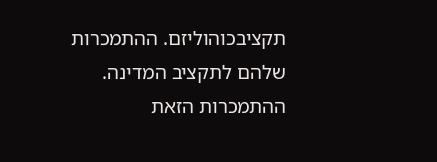תקציבכוהוליזם. ההתמכרות שלהם לתקציב המדינה.
ההתמכרות הזאת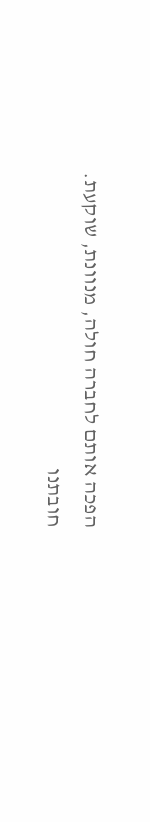הפכה אותם לחברה חולה, מנוונת, שוקעת.
חובתנו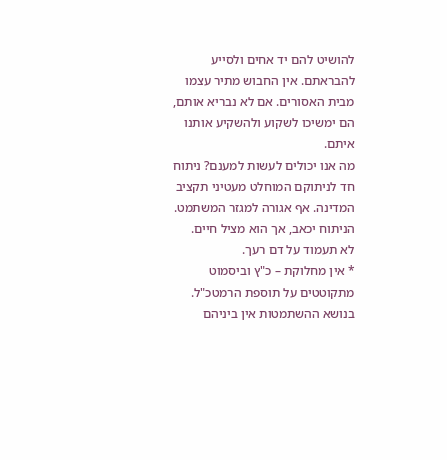להושיט להם יד אחים ולסייע להבראתם. אין החבוש מתיר עצמו מבית האסורים. אם לא נבריא אותם, הם ימשיכו לשקוע ולהשקיע אותנו איתם.
מה אנו יכולים לעשות למענם? ניתוח חד לניתוקם המוחלט מעטיני תקציב המדינה. אף אגורה למגזר המשתמט.
הניתוח יכאב, אך הוא מציל חיים.
לא תעמוד על דם רעך.
* אין מחלוקת – כ"ץ וביסמוט מתקוטטים על תוספת הרמטכ"ל.
בנושא ההשתמטות אין ביניהם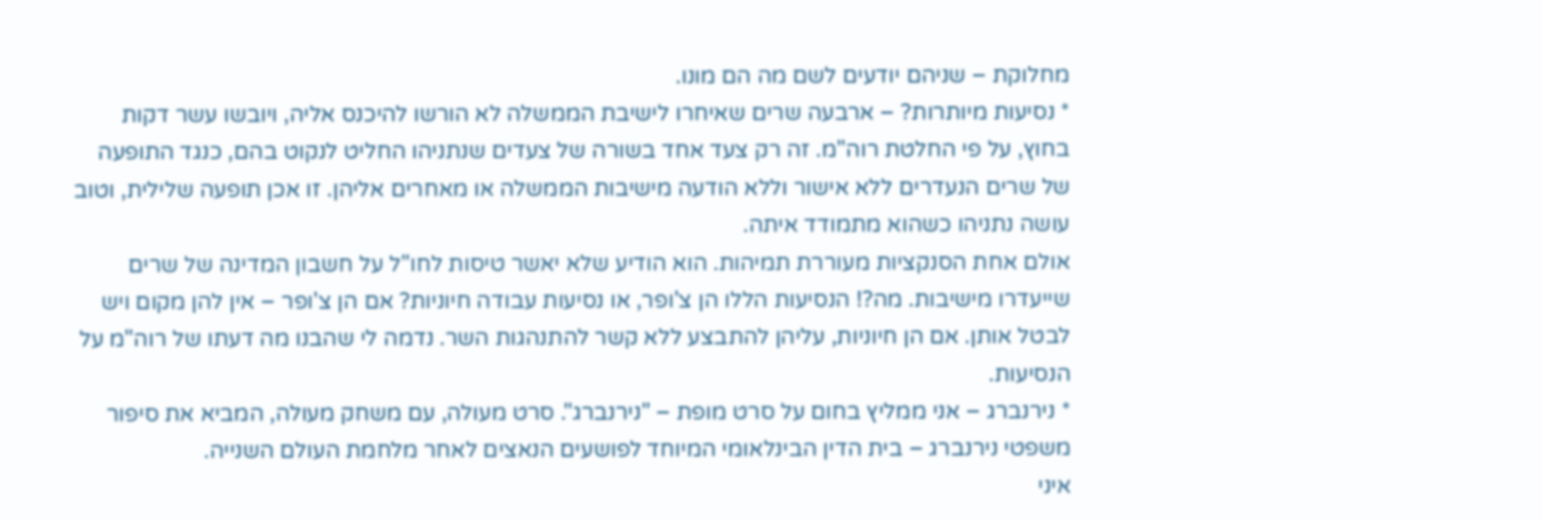מחלוקת – שניהם יודעים לשם מה הם מונו.
* נסיעות מיותרות? – ארבעה שרים שאיחרו לישיבת הממשלה לא הורשו להיכנס אליה, ויובשו עשר דקות בחוץ, על פי החלטת רוה"מ. זה רק צעד אחד בשורה של צעדים שנתניהו החליט לנקוט בהם, כנגד התופעה של שרים הנעדרים ללא אישור וללא הודעה מישיבות הממשלה או מאחרים אליהן. זו אכן תופעה שלילית, וטוב עושה נתניהו כשהוא מתמודד איתה.
אולם אחת הסנקציות מעוררת תמיהות. הוא הודיע שלא יאשר טיסות לחו"ל על חשבון המדינה של שרים שייעדרו מישיבות. מה?! הנסיעות הללו הן צ'ופר, או נסיעות עבודה חיוניות? אם הן צ'ופר – אין להן מקום ויש לבטל אותן. אם הן חיוניות, עליהן להתבצע ללא קשר להתנהגות השר. נדמה לי שהבנו מה דעתו של רוה"מ על הנסיעות.
* נירנברג – אני ממליץ בחום על סרט מופת – "נירנברג". סרט מעולה, עם משחק מעולה, המביא את סיפור משפטי נירנברג – בית הדין הבינלאומי המיוחד לפושעים הנאצים לאחר מלחמת העולם השנייה.
איני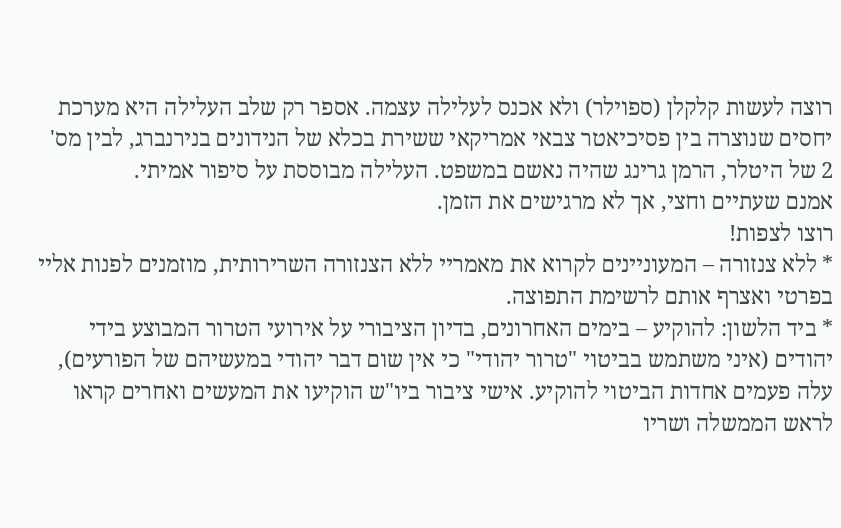רוצה לעשות קלקלן (ספוילר) ולא אכנס לעלילה עצמה. אספר רק שלב העלילה היא מערכת יחסים שנוצרה בין פסיכיאטר צבאי אמריקאי ששירת בכלא של הנידונים בנירנברג, לבין מס' 2 של היטלר, הרמן גרינג שהיה נאשם במשפט. העלילה מבוססת על סיפור אמיתי.
אמנם שעתיים וחצי, אך לא מרגישים את הזמן.
רוצו לצפות!
* ללא צנזורה – המעוניינים לקרוא את מאמריי ללא הצנזורה השרירותית, מוזמנים לפנות אליי בפרטי ואצרף אותם לרשימת התפוצה.
* ביד הלשון: להוקיע – בימים האחרונים, בדיון הציבורי על אירועי הטרור המבוצע בידי יהודים (איני משתמש בביטוי "טרור יהודי" כי אין שום דבר יהודי במעשיהם של הפורעים), עלה פעמים אחדות הביטוי להוקיע. אישי ציבור ביו"ש הוקיעו את המעשים ואחרים קראו לראש הממשלה ושריו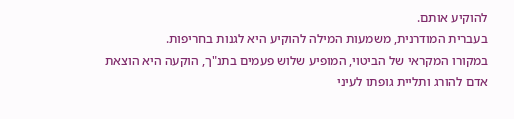להוקיע אותם.
בעברית המודרנית, משמעות המילה להוקיע היא לגנות בחריפות.
במקורו המקראי של הביטוי, המופיע שלוש פעמים בתנ"ך, הוקעה היא הוצאת אדם להורג ותליית גופתו לעיני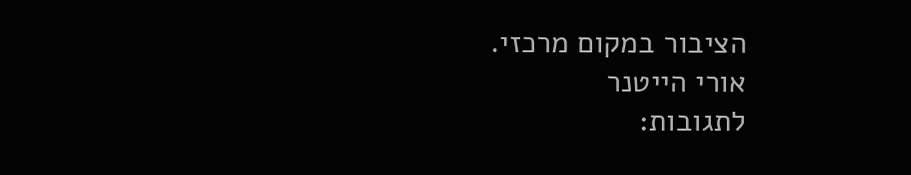הציבור במקום מרכזי.
אורי הייטנר
לתגובות: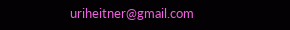uriheitner@gmail.com